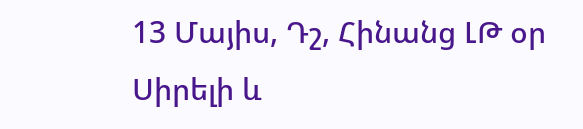13 Մայիս, Դշ, Հինանց ԼԹ օր
Սիրելի և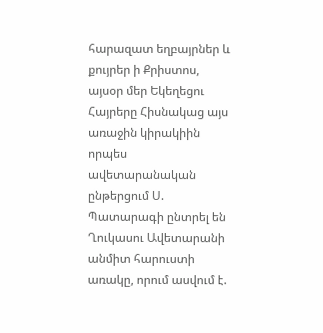հարազատ եղբայրներ և քույրեր ի Քրիստոս, այսօր մեր Եկեղեցու Հայրերը Հիսնակաց այս առաջին կիրակիին որպես ավետարանական ընթերցում Ս. Պատարագի ընտրել են Ղուկասու Ավետարանի անմիտ հարուստի առակը, որում ասվում է.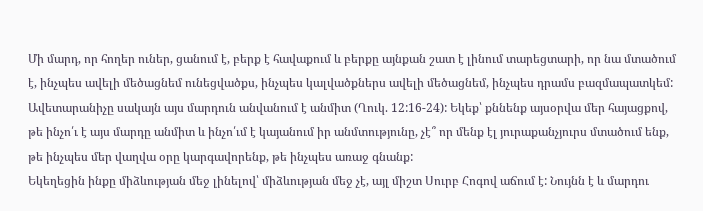Մի մարդ, որ հողեր ուներ, ցանում է, բերք է հավաքում և բերքը այնքան շատ է լինում տարեցտարի, որ նա մտածում է, ինչպես ավելի մեծացնեմ ունեցվածքս, ինչպես կալվածքներս ավելի մեծացնեմ, ինչպես դրամս բազմապատկեմ: Ավետարանիչը սակայն այս մարդուն անվանում է անմիտ (Ղուկ. 12:16-24): Եկեք՝ քննենք այսօրվա մեր հայացքով, թե ինչո՛ւ է այս մարդը անմիտ և ինչո՛ւմ է կայանում իր անմտությունը, չէ՞ որ մենք էլ յուրաքանչյուրս մտածում ենք, թե ինչպես մեր վաղվա օրը կարգավորենք, թե ինչպես առաջ գնանք:
Եկեղեցին ինքը միձևության մեջ լինելով՝ միձևության մեջ չէ, այլ միշտ Սուրբ Հոգով աճում է: Նույնն է և մարդու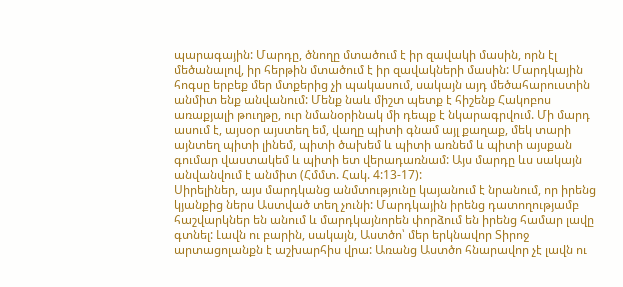պարագային: Մարդը, ծնողը մտածում է իր զավակի մասին, որն էլ մեծանալով, իր հերթին մտածում է իր զավակների մասին: Մարդկային հոգսը երբեք մեր մտքերից չի պակասում, սակայն այդ մեծահարուստին անմիտ ենք անվանում: Մենք նաև միշտ պետք է հիշենք Հակոբոս առաքյալի թուղթը, ուր նմանօրինակ մի դեպք է նկարագրվում. Մի մարդ ասում է, այսօր այստեղ եմ, վաղը պիտի գնամ այլ քաղաք, մեկ տարի այնտեղ պիտի լինեմ, պիտի ծախեմ և պիտի առնեմ և պիտի այսքան գումար վաստակեմ և պիտի ետ վերադառնամ: Այս մարդը ևս սակայն անվանվում է անմիտ (Հմմտ. Հակ. 4:13-17):
Սիրելիներ, այս մարդկանց անմտությունը կայանում է նրանում, որ իրենց կյանքից ներս Աստված տեղ չունի: Մարդկային իրենց դատողությամբ հաշվարկներ են անում և մարդկայնորեն փորձում են իրենց համար լավը գտնել: Լավն ու բարին, սակայն, Աստծո՝ մեր երկնավոր Տիրոջ արտացոլանքն է աշխարհիս վրա: Առանց Աստծո հնարավոր չէ լավն ու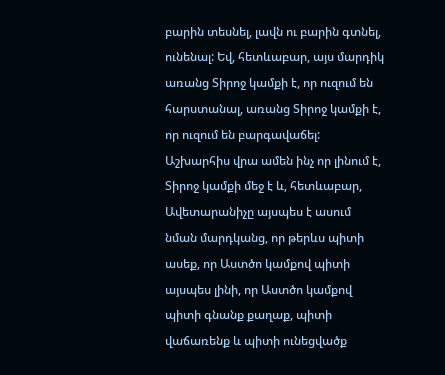բարին տեսնել, լավն ու բարին գտնել, ունենալ: Եվ, հետևաբար, այս մարդիկ առանց Տիրոջ կամքի է, որ ուզում են հարստանալ, առանց Տիրոջ կամքի է, որ ուզում են բարգավաճել: Աշխարհիս վրա ամեն ինչ որ լինում է, Տիրոջ կամքի մեջ է և, հետևաբար, Ավետարանիչը այսպես է ասում նման մարդկանց, որ թերևս պիտի ասեք, որ Աստծո կամքով պիտի այսպես լինի, որ Աստծո կամքով պիտի գնանք քաղաք, պիտի վաճառենք և պիտի ունեցվածք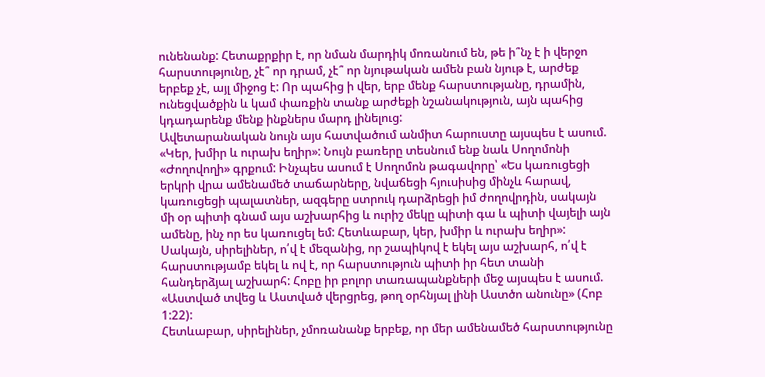ունենանք: Հետաքրքիր է, որ նման մարդիկ մոռանում են, թե ի՞նչ է ի վերջո հարստությունը, չէ՞ որ դրամ, չէ՞ որ նյութական ամեն բան նյութ է, արժեք երբեք չէ, այլ միջոց է: Որ պահից ի վեր, երբ մենք հարստությանը, դրամին, ունեցվածքին և կամ փառքին տանք արժեքի նշանակություն, այն պահից կդադարենք մենք ինքներս մարդ լինելուց:
Ավետարանական նույն այս հատվածում անմիտ հարուստը այսպես է ասում. «Կեր, խմիր և ուրախ եղիր»: Նույն բառերը տեսնում ենք նաև Սողոմոնի «Ժողովողի» գրքում: Ինչպես ասում է Սողոմոն թագավորը՝ «Ես կառուցեցի երկրի վրա ամենամեծ տաճարները, նվաճեցի հյուսիսից մինչև հարավ, կառուցեցի պալատներ, ազգերը ստրուկ դարձրեցի իմ ժողովրդին, սակայն մի օր պիտի գնամ այս աշխարհից և ուրիշ մեկը պիտի գա և պիտի վայելի այն ամենը, ինչ որ ես կառուցել եմ: Հետևաբար, կեր, խմիր և ուրախ եղիր»: Սակայն, սիրելիներ, ո՛վ է մեզանից, որ շապիկով է եկել այս աշխարհ, ո՛վ է հարստությամբ եկել և ով է, որ հարստություն պիտի իր հետ տանի հանդերձյալ աշխարհ: Հոբը իր բոլոր տառապանքների մեջ այսպես է ասում. «Աստված տվեց և Աստված վերցրեց, թող օրհնյալ լինի Աստծո անունը» (Հոբ 1:22):
Հետևաբար, սիրելիներ, չմոռանանք երբեք, որ մեր ամենամեծ հարստությունը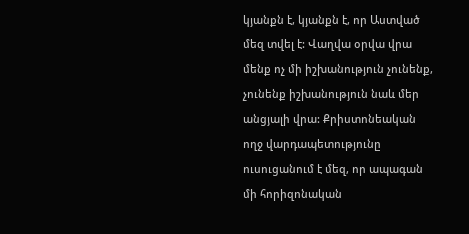կյանքն է, կյանքն է, որ Աստված մեզ տվել է: Վաղվա օրվա վրա մենք ոչ մի իշխանություն չունենք, չունենք իշխանություն նաև մեր անցյալի վրա: Քրիստոնեական ողջ վարդապետությունը ուսուցանում է մեզ, որ ապագան մի հորիզոնական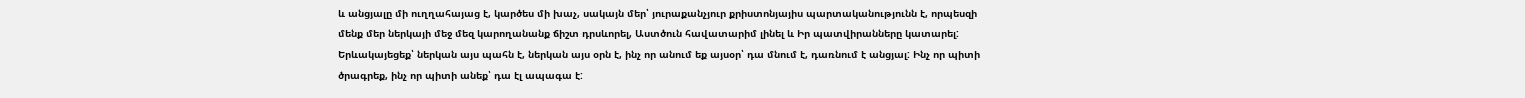և անցյալը մի ուղղահայաց է, կարծես մի խաչ, սակայն մեր՝ յուրաքանչյուր քրիստոնյայիս պարտականությունն է, որպեսզի մենք մեր ներկայի մեջ մեզ կարողանանք ճիշտ դրսևորել, Աստծուն հավատարիմ լինել և Իր պատվիրանները կատարել: Երևակայեցեք՝ ներկան այս պահն է, ներկան այս օրն է, ինչ որ անում եք այսօր՝ դա մնում է, դառնում է անցյալ: Ինչ որ պիտի ծրագրեք, ինչ որ պիտի անեք՝ դա էլ ապագա է: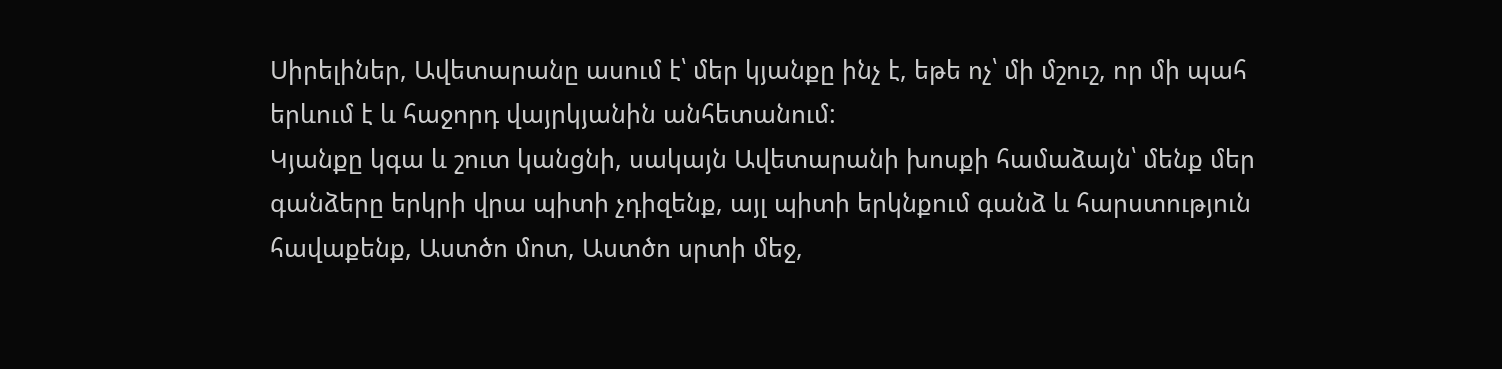Սիրելիներ, Ավետարանը ասում է՝ մեր կյանքը ինչ է, եթե ոչ՝ մի մշուշ, որ մի պահ երևում է և հաջորդ վայրկյանին անհետանում:
Կյանքը կգա և շուտ կանցնի, սակայն Ավետարանի խոսքի համաձայն՝ մենք մեր գանձերը երկրի վրա պիտի չդիզենք, այլ պիտի երկնքում գանձ և հարստություն հավաքենք, Աստծո մոտ, Աստծո սրտի մեջ,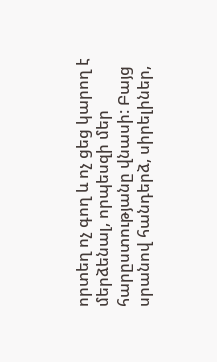որտեղ ոչ գող և ոչ ցեց կարող է մերձենալ, որպեսզի մեր հարըստությանը վնասի: Բայց սրանով հանդերձ, սիրելիներ,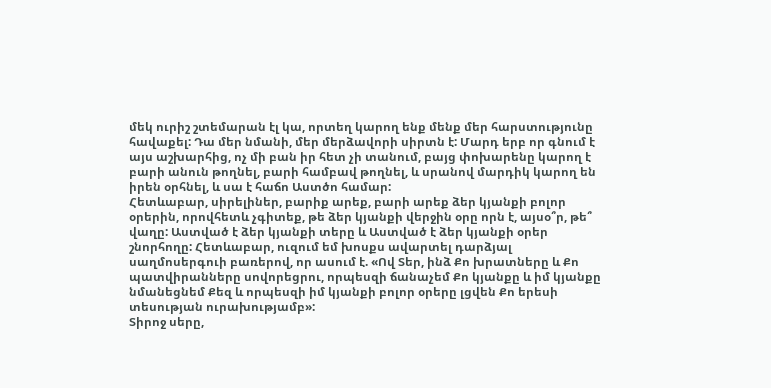մեկ ուրիշ շտեմարան էլ կա, որտեղ կարող ենք մենք մեր հարստությունը հավաքել: Դա մեր նմանի, մեր մերձավորի սիրտն է: Մարդ երբ որ գնում է այս աշխարհից, ոչ մի բան իր հետ չի տանում, բայց փոխարենը կարող է բարի անուն թողնել, բարի համբավ թողնել, և սրանով մարդիկ կարող են իրեն օրհնել, և սա է հաճո Աստծո համար:
Հետևաբար, սիրելիներ, բարիք արեք, բարի արեք ձեր կյանքի բոլոր օրերին, որովհետև չգիտեք, թե ձեր կյանքի վերջին օրը որն է, այսօ՞ր, թե՞ վաղը: Աստված է ձեր կյանքի տերը և Աստված է ձեր կյանքի օրեր շնորհողը: Հետևաբար, ուզում եմ խոսքս ավարտել դարձյալ սաղմոսերգուի բառերով, որ ասում է. «Ով Տեր, ինձ Քո խրատները և Քո պատվիրանները սովորեցրու, որպեսզի ճանաչեմ Քո կյանքը և իմ կյանքը նմանեցնեմ Քեզ և որպեսզի իմ կյանքի բոլոր օրերը լցվեն Քո երեսի տեսության ուրախությամբ»:
Տիրոջ սերը,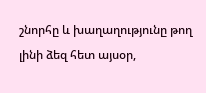շնորհը և խաղաղությունը թող լինի ձեզ հետ այսօր,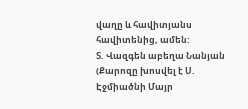վաղը և հավիտյանս հավիտենից, ամեն:
Տ. Վազգեն աբեղա Նանյան
(Քարոզը խոսվել է Ս. Էջմիածնի Մայր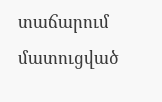տաճարում մատուցված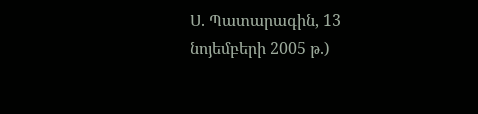Ս. Պատարագին, 13 նոյեմբերի 2005 թ.)